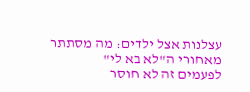עצלנות אצל ילדים: מה מסתתר מאחורי ה"לא בא לי"
לפעמים זה לא חוסר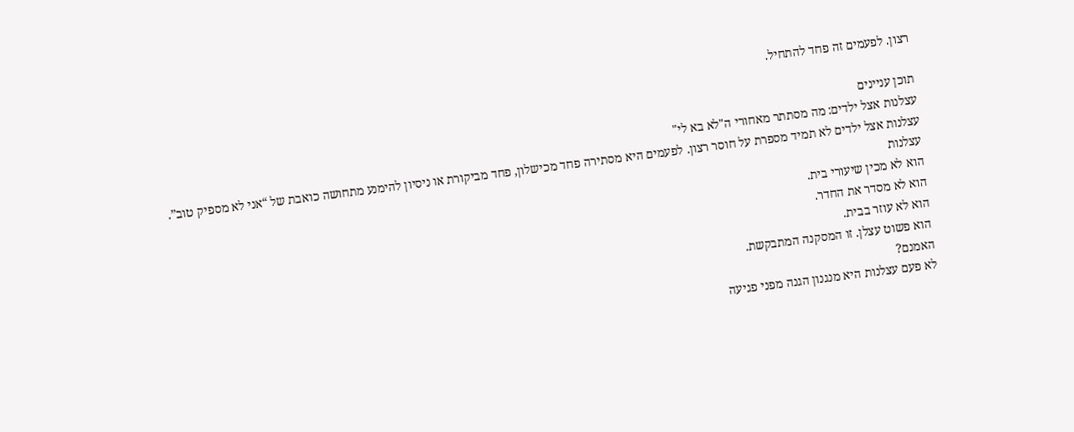רצון. לפעמים זה פחד להתחיל.

תוכן עניינים
עצלנות אצל ילדים: מה מסתתר מאחורי ה"לא בא לי"
עצלנות אצל ילדים לא תמיד מספרת על חוסר רצון. לפעמים היא מסתירה פחד מכישלון, פחד מביקורת או ניסיון להימנע מתחושה כואבת של “אני לא מספיק טוב”.
עצלנות
הוא לא מכין שיעורי בית.
הוא לא מסדר את החדר.
הוא לא עוזר בבית.
הוא פשוט עצלן. זו המסקנה המתבקשת.
האמנם?
לא פעם עצלנות היא מנגנון הגנה מפני פגיעה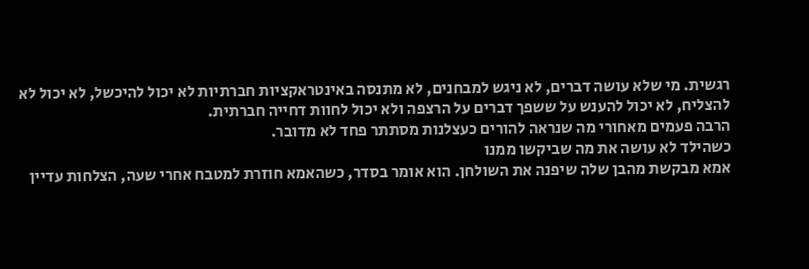רגשית. מי שלא עושה דברים, לא ניגש למבחנים, לא מתנסה באינטראקציות חברתיות לא יכול להיכשל, לא יכול לא להצליח, לא יכול להענש על ששפך דברים על הרצפה ולא יכול לחוות דחייה חברתית.
הרבה פעמים מאחורי מה שנראה להורים כעצלנות מסתתר פחד לא מדובר.
כשהילד לא עושה את מה שביקשו ממנו
אמא מבקשת מהבן שלה שיפנה את השולחן. הוא אומר בסדר, כשהאמא חוזרת למטבח אחרי שעה, הצלחות עדיין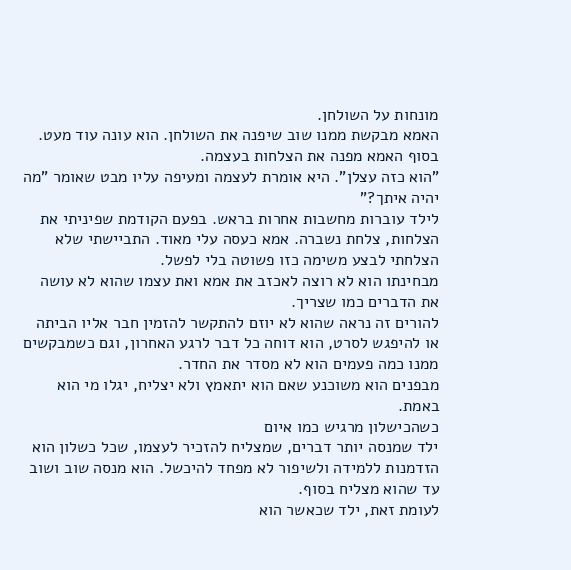מונחות על השולחן.
האמא מבקשת ממנו שוב שיפנה את השולחן. הוא עונה עוד מעט. בסוף האמא מפנה את הצלחות בעצמה.
"הוא כזה עצלן". היא אומרת לעצמה ומעיפה עליו מבט שאומר "מה יהיה איתך?"
לילד עוברות מחשבות אחרות בראש. בפעם הקודמת שפיניתי את הצלחות, צלחת נשברה. אמא כעסה עלי מאוד. התביישתי שלא הצלחתי לבצע משימה כזו פשוטה בלי לפשל.
מבחינתו הוא לא רוצה לאכזב את אמא ואת עצמו שהוא לא עושה את הדברים כמו שצריך.
להורים זה נראה שהוא לא יוזם להתקשר להזמין חבר אליו הביתה או להיפגש לסרט, הוא דוחה כל דבר לרגע האחרון, וגם כשמבקשים ממנו כמה פעמים הוא לא מסדר את החדר.
מבפנים הוא משוכנע שאם הוא יתאמץ ולא יצליח, יגלו מי הוא באמת.
כשהכישלון מרגיש כמו איום
ילד שמנסה יותר דברים, שמצליח להזכיר לעצמו, שכל כשלון הוא הזדמנות ללמידה ולשיפור לא מפחד להיכשל. הוא מנסה שוב ושוב עד שהוא מצליח בסוף.
לעומת זאת, ילד שכאשר הוא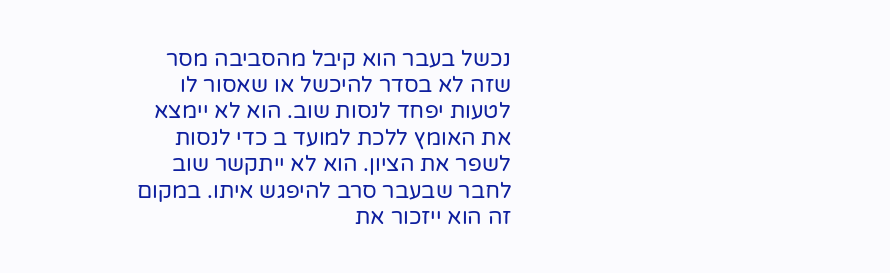נכשל בעבר הוא קיבל מהסביבה מסר שזה לא בסדר להיכשל או שאסור לו לטעות יפחד לנסות שוב. הוא לא יימצא את האומץ ללכת למועד ב כדי לנסות לשפר את הציון. הוא לא ייתקשר שוב לחבר שבעבר סרב להיפגש איתו. במקום זה הוא ייזכור את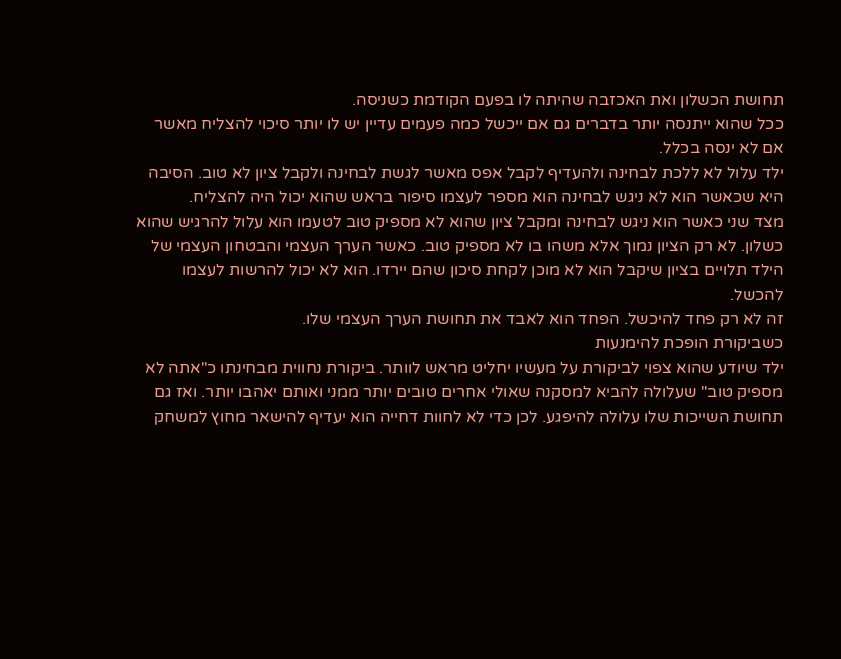תחושת הכשלון ואת האכזבה שהיתה לו בפעם הקודמת כשניסה.
ככל שהוא ייתנסה יותר בדברים גם אם ייכשל כמה פעמים עדיין יש לו יותר סיכוי להצליח מאשר אם לא ינסה בכלל.
ילד עלול לא ללכת לבחינה ולהעדיף לקבל אפס מאשר לגשת לבחינה ולקבל ציון לא טוב. הסיבה היא שכאשר הוא לא ניגש לבחינה הוא מספר לעצמו סיפור בראש שהוא יכול היה להצליח.
מצד שני כאשר הוא ניגש לבחינה ומקבל ציון שהוא לא מספיק טוב לטעמו הוא עלול להרגיש שהוא כשלון. לא רק הציון נמוך אלא משהו בו לא מספיק טוב. כאשר הערך העצמי והבטחון העצמי של הילד תלויים בציון שיקבל הוא לא מוכן לקחת סיכון שהם יירדו. הוא לא יכול להרשות לעצמו להכשל.
זה לא רק פחד להיכשל. הפחד הוא לאבד את תחושת הערך העצמי שלו.
כשביקורת הופכת להימנעות
ילד שיודע שהוא צפוי לביקורת על מעשיו יחליט מראש לוותר. ביקורת נחווית מבחינתו כ"אתה לא מספיק טוב" שעלולה להביא למסקנה שאולי אחרים טובים יותר ממני ואותם יאהבו יותר. ואז גם תחושת השייכות שלו עלולה להיפגע. לכן כדי לא לחוות דחייה הוא יעדיף להישאר מחוץ למשחק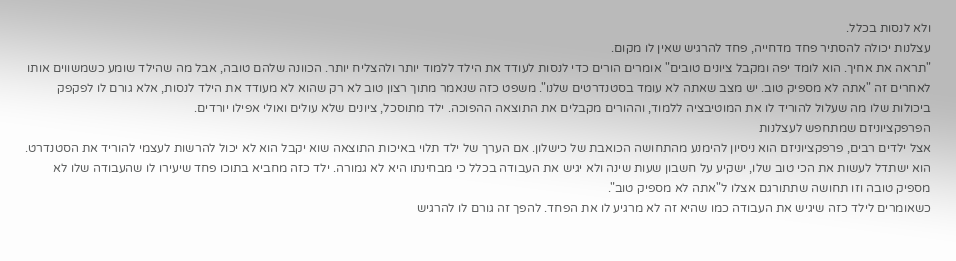ולא לנסות בכלל.
עצלנות יכולה להסתיר פחד מדחייה, פחד להרגיש שאין לו מקום.
"תראה את אחיך. הוא לומד יפה ומקבל ציונים טובים" אומרים הורים כדי לנסות לעודד את הילד ללמוד יותר ולהצליח יותר. הכוונה שלהם טובה, אבל מה שהילד שומע כשמשווים אותו לאחרים זה "אתה לא מספיק טוב. יש מצב שאתה לא עומד בסטנדרטים שלנו". משפט כזה שנאמר מתוך רצון טוב לא רק שהוא לא מעודד את הילד לנסות, אלא גורם לו לפקפק ביכולות שלו מה שעלול להוריד לו את המוטיבציה ללמוד, וההורים מקבלים את התוצאה ההפוכה. ילד מתוסכל, ציונים שלא עולים ואולי אפילו יורדים.
הפרפקציוניזם שמתחפש לעצלנות
אצל ילדים רבים, פרפקציוניזם הוא ניסיון להימנע מהתחושה הכואבת של כישלון. אם הערך של ילד תלוי באיכות התוצאה שוא יקבל הוא לא יכול להרשות לעצמי להוריד את הסטנדרט. הוא ישתדל לעשות את הכי טוב שלו, ישקיע על חשבון שעות שינה ולא יגיש את העבודה בכלל כי מבחינתו היא לא גמורה. ילד כזה מחביא בתוכו פחד שיעירו לו שהעבודה שלו לא מספיק טובה וזו תחושה שתתורגם אצלו ל"אתה לא מספיק טוב".
כשאומרים לילד כזה שיגיש את העבודה כמו שהיא זה לא מרגיע לו את הפחד. להפך זה גורם לו להרגיש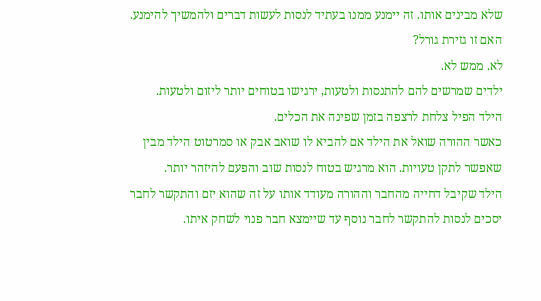שלא מבינים אותו. זה יימנע ממנו בעתיד לנסות לעשות דברים ולהמשיך להימנע.
האם זו גזירת גורל?
לא. ממש לא.
ילדים שמרשים להם להתנסות ולטעות, ירגישו בטוחים יותר ליזום ולטעות.
הילד הפיל צלחת לרצפה בזמן שפינה את הכלים.
כאשר ההורה שואל את הילד אם להביא לו שואב אבק או סמרטוט הילד מבין שאפשר לתקן טעויות. הוא מרגיש בטוח לנסות שוב והפעם להיזהר יותר.
הילד שקיבל דחייה מהחבר וההורה מעודד אותו על זה שהוא יזם והתקשר לחבר יסכים לנסות להתקשר לחבר נוסף עד שיימצא חבר פנוי לשחק איתו.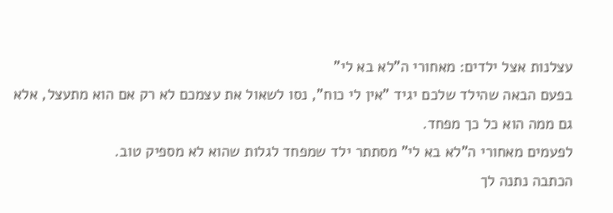עצלנות אצל ילדים: מאחורי ה"לא בא לי"
בפעם הבאה שהילד שלכם יגיד "אין לי כוח", נסו לשאול את עצמכם לא רק אם הוא מתעצל, אלא גם ממה הוא כל כך מפחד.
לפעמים מאחורי ה"לא בא לי" מסתתר ילד שמפחד לגלות שהוא לא מספיק טוב.
הכתבה נתנה לך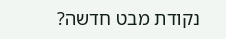נקודת מבט חדשה?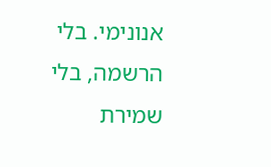אנונימי. בלי הרשמה, בלי שמירת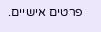פרטים אישיים.